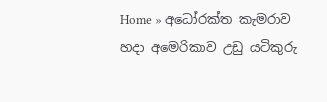Home » අධෝරක්ත කැමරාව හදා අමෙරිකාව උඩු යටිකුරු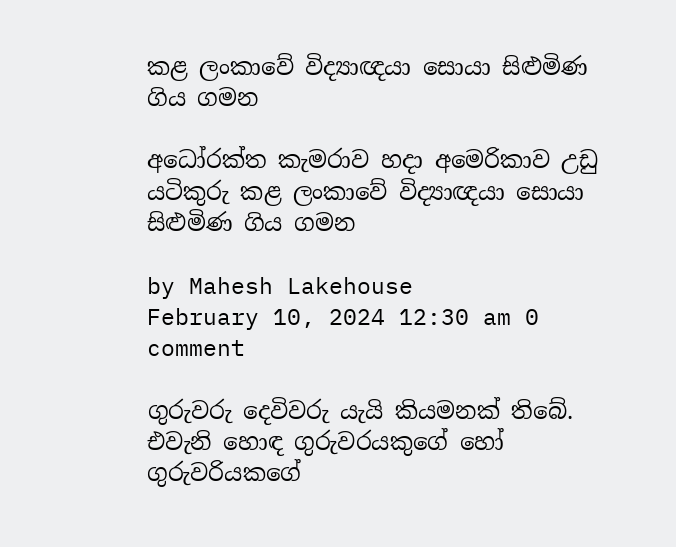කළ ලංකාවේ විද්‍යාඥයා සොයා සිළුමිණ ගිය ගමන

අධෝරක්ත කැමරාව හදා අමෙරිකාව උඩු යටිකුරු කළ ලංකාවේ විද්‍යාඥයා සොයා සිළුමිණ ගිය ගමන

by Mahesh Lakehouse
February 10, 2024 12:30 am 0 comment

ගුරුවරු දෙවිවරු යැයි කියමනක් තිබේ. එවැනි හොඳ ගුරුවරයකුගේ හෝ ගුරුවරියකගේ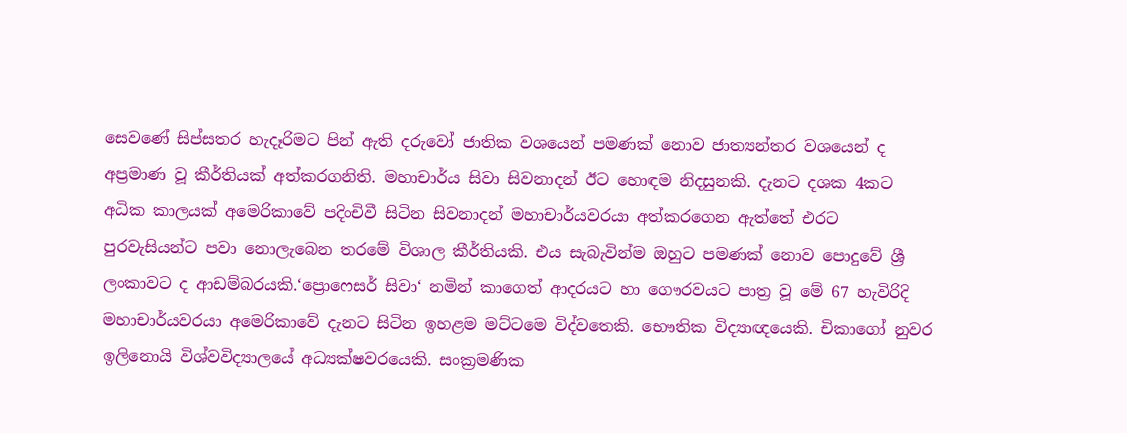සෙවණේ සිප්සතර හැදෑරිමට පින් ඇති දරුවෝ ජාතික වශයෙන් පමණක් නොව ජාත්‍යන්තර වශයෙන් ද අප්‍රමාණ වූ කීර්තියක් අත්කරගනිති. මහාචාර්ය සිවා සිවනාදන් ඊට හොඳම නිදසුනකි. දැනට දශක 4කට අධික කාලයක් අමෙරිකාවේ පදිංචිවී සිටින සිවනාදන් මහාචාර්යවරයා අත්කරගෙන ඇත්තේ එරට පුරවැසියන්ට පවා නොලැබෙන තරමේ විශාල කීර්තියකි. එය සැබැවින්ම ඔහුට පමණක් නොව පොදුවේ ශ්‍රී ලංකාවට ද ආඩම්බරයකි.‘ප්‍රොෆෙසර් සිවා‘ නමින් කාගෙත් ආදරයට හා ගෞරවයට පාත්‍ර වූ මේ 67 හැවිරිදි මහාචාර්යවරයා අමෙරිකාවේ දැනට සිටින ඉහළම මට්ටමෙ විද්වතෙකි. භෞතික විද්‍යාඥයෙකි. චිකාගෝ නුවර ඉලිනොයි විශ්වවිද්‍යාලයේ අධ්‍යක්ෂවරයෙකි. සංක්‍රමණික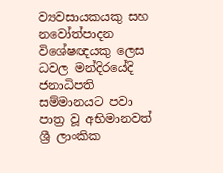ව්‍යවසායකයකු සහ නවෝත්පාදන විශේෂඥයකු ලෙස ධවල මන්දිරයේදි ජනාධිපති සම්මානයට පවා පාත්‍ර වූ අභිමානවත් ශ්‍රී ලාංකික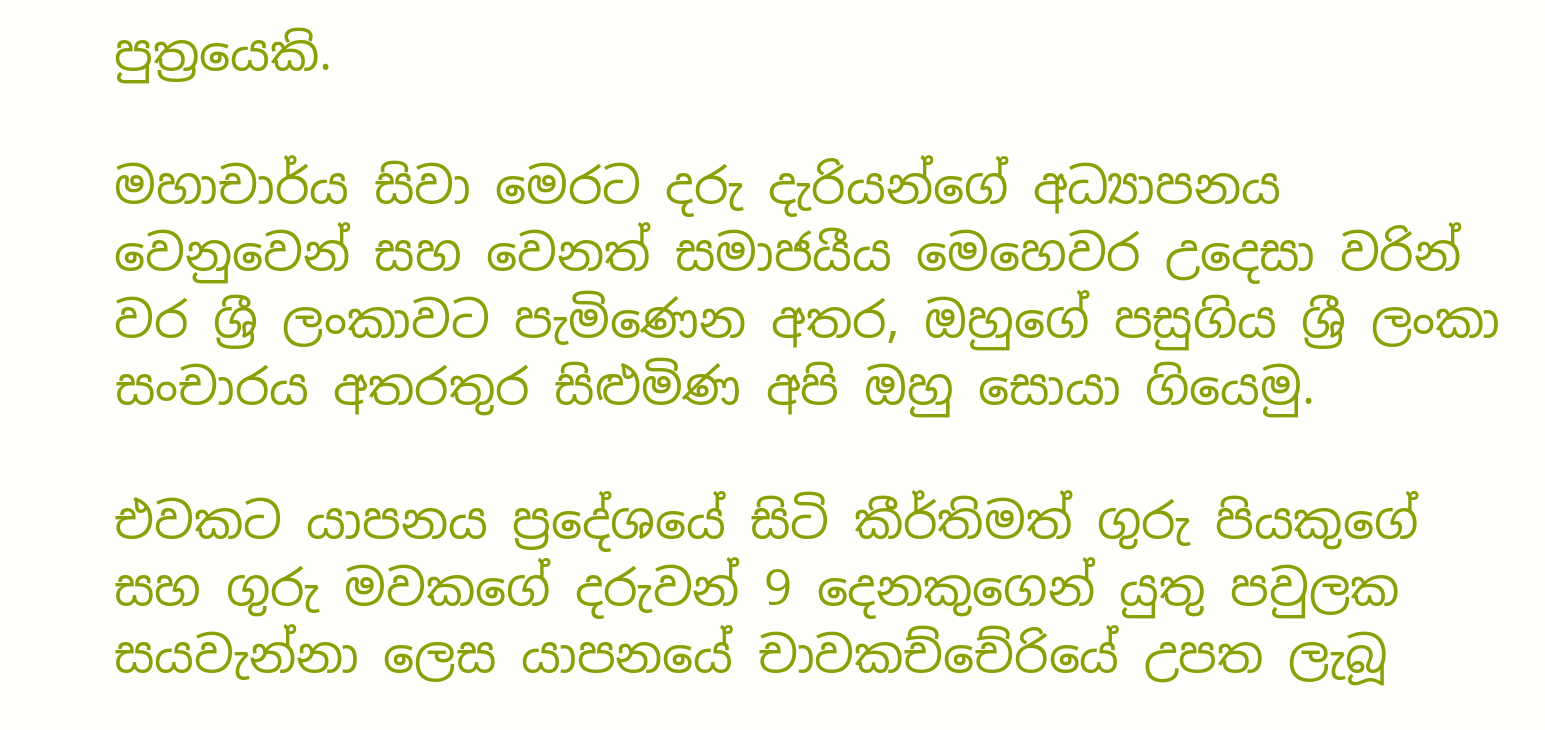පුත්‍රයෙකි.

මහාචාර්ය සිවා මෙරට දරු දැරියන්ගේ අධ්‍යාපනය වෙනුවෙන් සහ වෙනත් සමාජයීය මෙහෙවර උදෙසා වරින් වර ශ්‍රී ලංකාවට පැමිණෙන අතර, ඔහුගේ පසුගිය ශ්‍රී ලංකා සංචාරය අතරතුර සිළුමිණ අපි ඔහු සොයා ගියෙමු.

එවකට යාපනය ප්‍රදේශයේ සිටි කීර්තිමත් ගුරු පියකුගේ සහ ගුරු මවකගේ දරුවන් 9 දෙනකුගෙන් යුතු පවුලක සයවැන්නා ලෙස යාපනයේ චාවකච්චේරියේ උපත ලැබූ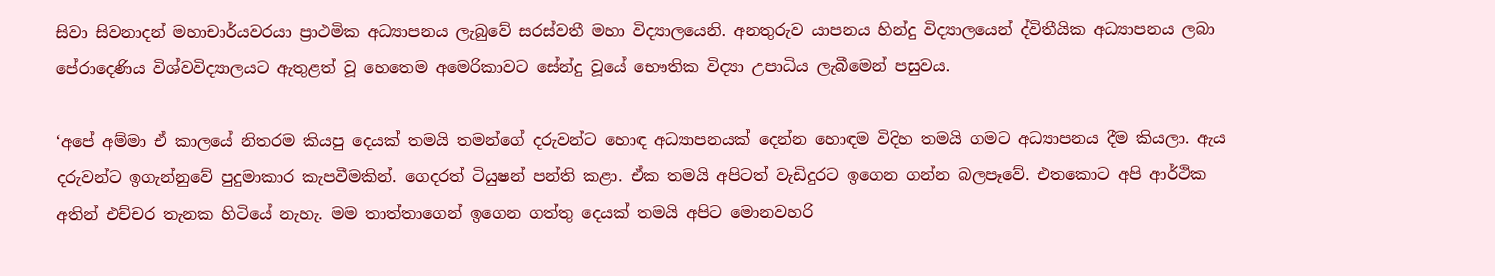සිවා සිවනාදන් මහාචාර්යවරයා ප්‍රාථමික අධ්‍යාපනය ලැබුවේ සරස්වතී මහා විද්‍යාලයෙනි. අනතුරුව යාපනය හින්දු විද්‍යාලයෙන් ද්විතීයික අධ්‍යාපනය ලබා පේරාදෙණිය විශ්වවිද්‍යාලයට ඇතුළත් වූ හෙතෙම අමෙරිකාවට සේන්දු වූයේ භෞතික විද්‍යා උපාධිය ලැබීමෙන් පසුවය.

‘අපේ අම්මා ඒ කාලයේ නිතරම කියපු දෙයක් තමයි තමන්ගේ දරුවන්ට හොඳ අධ්‍යාපනයක් දෙන්න හොඳම විදිහ තමයි ගමට අධ්‍යාපනය දීම කියලා. ඇය දරුවන්ට ඉගැන්නුවේ පුදුමාකාර කැපවීමකින්. ගෙදරත් ටියුෂන් පන්ති කළා. ඒක තමයි අපිටත් වැඩිදුරට ඉගෙන ගන්න බලපෑවේ. එතකොට අපි ආර්ථික අතින් එච්චර තැනක හිටියේ නැහැ. මම තාත්තාගෙන් ඉගෙන ගත්තු දෙයක් තමයි අපිට මොනවහරි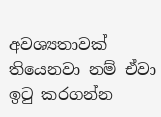අවශ්‍යතාවක් තියෙනවා නම් ඒවා ඉටු කරගන්න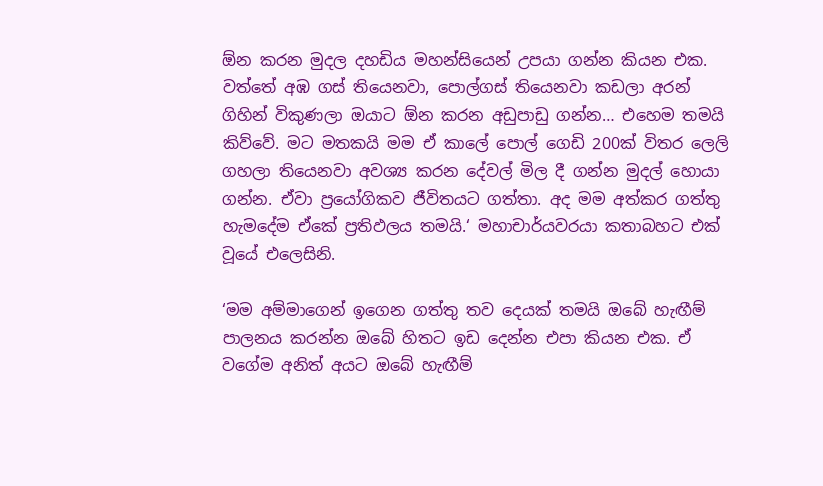ඕන කරන මුදල දහඩිය මහන්සියෙන් උපයා ගන්න කියන එක. වත්තේ අඹ ගස් තියෙනවා, පොල්ගස් තියෙනවා කඩලා අරන් ගිහින් විකුණලා ඔයාට ඕන කරන අඩුපාඩු ගන්න… එහෙම තමයි කිව්වේ. මට මතකයි මම ඒ කාලේ පොල් ගෙඩි 200ක් විතර ලෙලි ගහලා තියෙනවා අවශ්‍ය කරන දේවල් මිල දී ගන්න මුදල් හොයා ගන්න. ඒවා ප්‍රයෝගිකව ජීවිතයට ගත්තා. අද මම අත්කර ගත්තු හැමදේම ඒකේ ප්‍රතිඵලය තමයි.‘ මහාචාර්යවරයා කතාබහට එක් වූයේ එලෙසිනි.

‘මම අම්මාගෙන් ඉගෙන ගත්තු තව දෙයක් තමයි ඔබේ හැඟීම් පාලනය කරන්න ඔබේ හිතට ඉඩ දෙන්න එපා කියන එක. ඒ වගේම අනිත් අයට ඔබේ හැඟීම්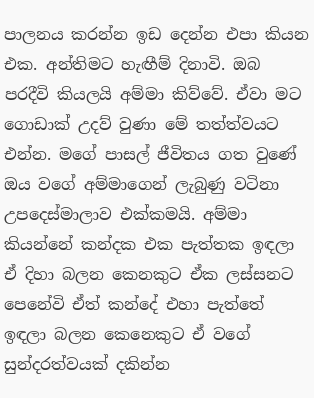පාලනය කරන්න ඉඩ දෙන්න එපා කියන එක. අන්තිමට හැඟීම් දිනාවි. ඔබ පරදීවි කියලයි අම්මා කිව්වේ. ඒවා මට ගොඩාක් උදව් වුණා මේ තත්ත්වයට එන්න. මගේ පාසල් ජීවිතය ගත වුණේ ඔය වගේ අම්මාගෙන් ලැබුණු වටිනා උපදෙස්මාලාව එක්කමයි. අම්මා කියන්නේ කන්දක එක පැත්තක ඉඳලා ඒ දිහා බලන කෙනකුට ඒක ලස්සනට පෙනේවි ඒත් කන්දේ එහා පැත්තේ ඉඳලා බලන කෙනෙකුට ඒ වගේ සුන්දරත්වයක් දකින්න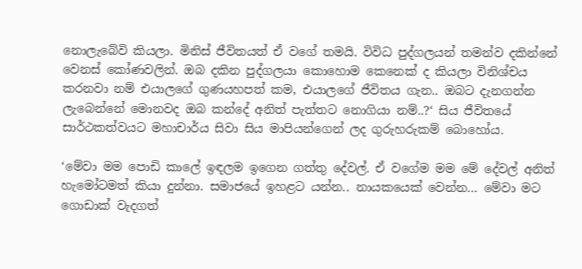නොලැබේවි කියලා. මිනිස් ජීවිතයත් ඒ වගේ තමයි. විවිධ පුද්ගලයන් තමන්ව දකින්නේ වෙනස් කෝණවලින්. ඔබ දකින පුද්ගලයා කොහොම කෙනෙක් ද කියලා විනිශ්චය කරනවා නම් එයාලගේ ගුණයහපත් කම, එයාලගේ ජීවිතය ගැන.. ඔබට දැනගන්න ලැබෙන්නේ මොනවද ඔබ කන්දේ අනිත් පැත්තට නොගියා නම්..?‘ සිය ජීවිතයේ සාර්ථකත්වයට මහාචාර්ය සිවා සිය මාපියන්ගෙන් ලද ගුරුහරුකම් බොහෝය.

‘මේවා මම පොඩි කාලේ ඉඳලම ඉගෙන ගත්තු දේවල්. ඒ වගේම මම මේ දේවල් අනිත් හැමෝටමත් කියා දුන්නා. සමාජයේ ඉහළට යන්න.. නායකයෙක් වෙන්න… මේවා මට ගොඩාක් වැදගත්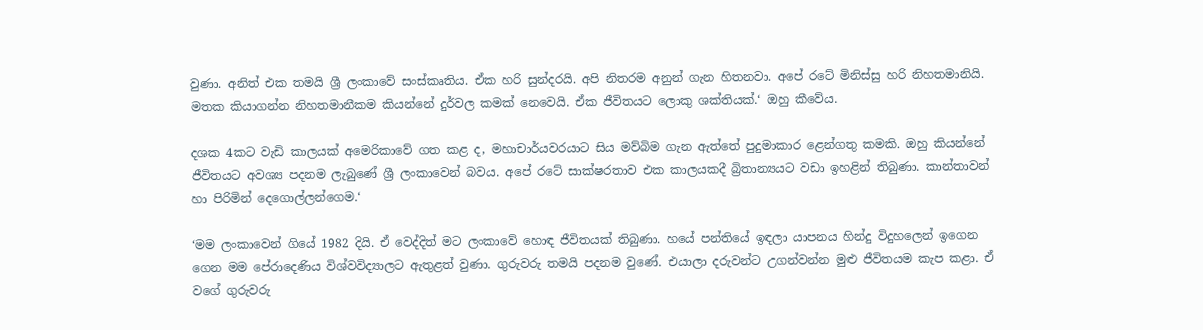වුණා. අනිත් එක තමයි ශ්‍රී ලංකාවේ සංස්කෘතිය. ඒක හරි සුන්දරයි. අපි නිතරම අනුන් ගැන හිතනවා. අපේ රටේ මිනිස්සු හරි නිහතමානියි. මතක කියාගන්න නිහතමානීකම කියන්නේ දුර්වල කමක් නෙවෙයි. ඒක ජීවිතයට ලොකු ශක්තියක්.‘ ඔහු කීවේය.

දශක 4කට වැඩි කාලයක් අමෙරිකාවේ ගත කළ ද, මහාචාර්යවරයාට සිය මව්බිම ගැන ඇත්තේ පුදුමාකාර ළෙන්ගතු කමකි. ඔහු කියන්නේ ජීවිතයට අවශ්‍ය පදනම ලැබුණේ ශ්‍රී ලංකාවෙන් බවය. අපේ රටේ සාක්ෂරතාව එක කාලයකදී බ්‍රිතාන්‍යයට වඩා ඉහළින් තිබුණා. කාන්තාවන් හා පිරිමින් දෙගොල්ලන්ගෙම.‘

‘මම ලංකාවෙන් ගියේ 1982 දියි. ඒ වෙද්දිත් මට ලංකාවේ හොඳ ජීවිතයක් තිබුණා. හයේ පන්තියේ ඉඳලා යාපනය හින්දු විදුහලෙන් ඉගෙන ගෙන මම පේරාදෙණිය විශ්වවිද්‍යාලට ඇතුළත් වුණා. ගුරුවරු තමයි පදනම වුණේ. එයාලා දරුවන්ට උගන්වන්න මුළු ජීවිතයම කැප කළා. ඒ වගේ ගුරුවරු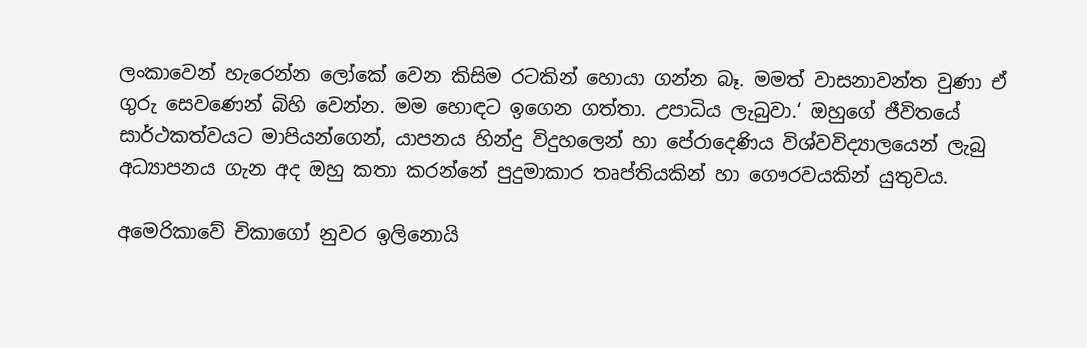ලංකාවෙන් හැරෙන්න ලෝකේ වෙන කිසිම රටකින් හොයා ගන්න බෑ. මමත් වාසනාවන්ත වුණා ඒ ගුරු සෙවණෙන් බිහි වෙන්න. මම හොඳට ඉගෙන ගත්තා. උපාධිය ලැබුවා.‘ ඔහුගේ ජීවිතයේ සාර්ථකත්වයට මාපියන්ගෙන්, යාපනය හින්දු විදුහලෙන් හා පේරාදෙණිය විශ්වවිද්‍යාලයෙන් ලැබු අධ්‍යාපනය ගැන අද ඔහු කතා කරන්නේ පුදුමාකාර තෘප්තියකින් හා ගෞරවයකින් යුතුවය.

අමෙරිකාවේ චිකාගෝ නුවර ඉලිනොයි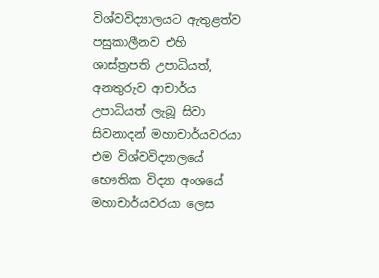විශ්වවිද්‍යාලයට ඇතුළත්ව පසුකාලීනව එහි ශාස්ත්‍රපති උපාධියත්, අනතුරුව ආචාර්ය උපාධියත් ලැබූ සිවා සිවනාදන් මහාචාර්යවරයා එම විශ්වවිද්‍යාලයේ භෞතික විද්‍යා අංශයේ මහාචාර්යවරයා ලෙස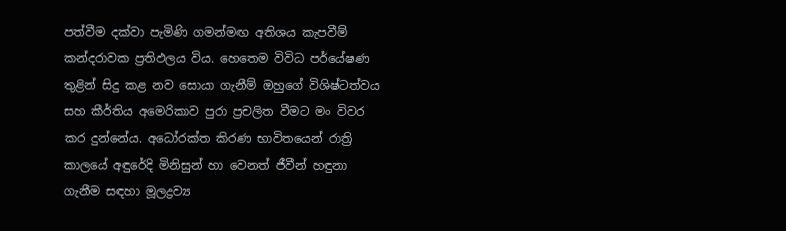පත්වීම දක්වා පැමිණි ගමන්මඟ අතිශය කැපවීම් කන්දරාවක ප්‍රතිඵලය විය. හෙතෙම විවිධ පර්යේෂණ තුළින් සිදු කළ නව සොයා ගැනීම් ඔහුගේ විශිෂ්ටත්වය සහ කීර්තිය අමෙරිකාව පුරා ප්‍රචලිත වීමට මං විවර කර දුන්නේය. අධෝරක්ත කිරණ භාවිතයෙන් රාත්‍රි කාලයේ අඳුරේදි මිනිසුන් හා වෙනත් ජීවීන් හඳුනා ගැනීම සඳහා මූලද්‍රව්‍ය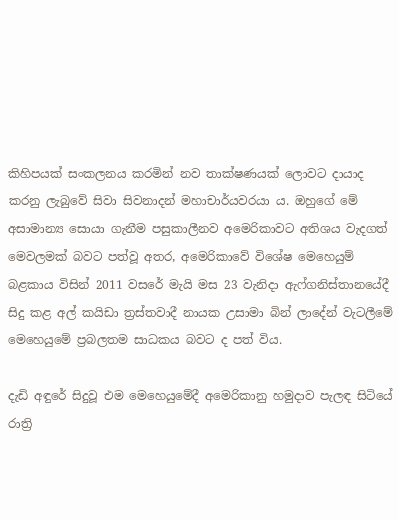කිහිපයක් සංකලනය කරමින් නව තාක්ෂණයක් ලොවට දායාද කරනු ලැබුවේ සිවා සිවනාදන් මහාචාර්යවරයා ය. ඔහුගේ මේ අසාමාන්‍ය සොයා ගැනීම පසුකාලීනව අමෙරිකාවට අතිශය වැදගත් මෙවලමක් බවට පත්වූ අතර, අමෙරිකාවේ විශේෂ මෙහෙයුම් බළකාය විසින් 2011 වසරේ මැයි මස 23 වැනිදා ඇෆ්ගනිස්තානයේදී සිදු කළ අල් කයිඩා ත්‍රස්තවාදී නායක උසාමා බින් ලාදේන් වැටලීමේ මෙහෙයුමේ ප්‍රබලතම සාධකය බවට ද පත් විය.

දැඩි අඳුරේ සිදුවූ එම මෙහෙයුමේදී අමෙරිකානු හමුදාව පැලඳ සිටියේ රාත්‍රි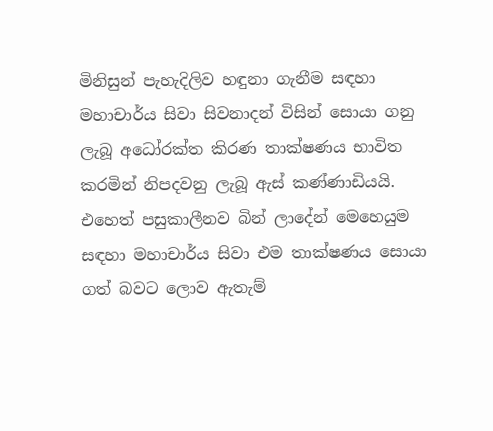මිනිසුන් පැහැදිලිව හඳුනා ගැනීම සඳහා මහාචාර්ය සිවා සිවනාදන් විසින් සොයා ගනු ලැබූ අධෝරක්ත කිරණ තාක්ෂණය භාවිත කරමින් නිපදවනු ලැබූ ඇස් කණ්ණාඩියයි. එහෙත් පසුකාලීනව බින් ලාදේන් මෙහෙයුම සඳහා මහාචාර්ය සිවා එම තාක්ෂණය සොයා ගත් බවට ලොව ඇතැම්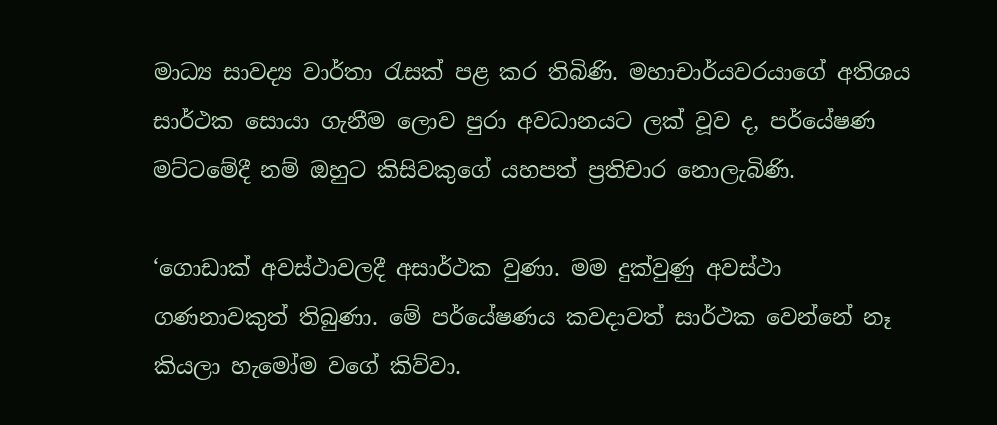මාධ්‍ය සාවද්‍ය වාර්තා රැසක් පළ කර තිබිණි. මහාචාර්යවරයාගේ අතිශය සාර්ථක සොයා ගැනීම ලොව පුරා අවධානයට ලක් වූව ද, පර්යේෂණ මට්ටමේදී නම් ඔහුට කිසිවකුගේ යහපත් ප්‍රතිචාර නොලැබිණි.

‘ගොඩාක් අවස්ථාවලදී අසාර්ථක වුණා. මම දුක්වුණු අවස්ථා ගණනාවකුත් තිබුණා. මේ පර්යේෂණය කවදාවත් සාර්ථක වෙන්නේ නෑ කියලා හැමෝම වගේ කිව්වා.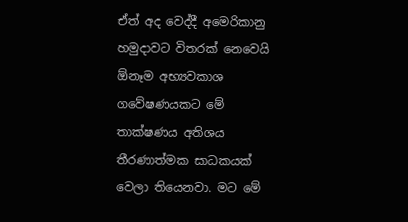ඒත් අද වෙද්දී අමෙරිකානු හමුදාවට විතරක් නෙවෙයි ඕනෑම අභ්‍යවකාශ ගවේෂණයකට මේ තාක්ෂණය අතිශය තීරණාත්මක සාධකයක් වෙලා තියෙනවා. මට මේ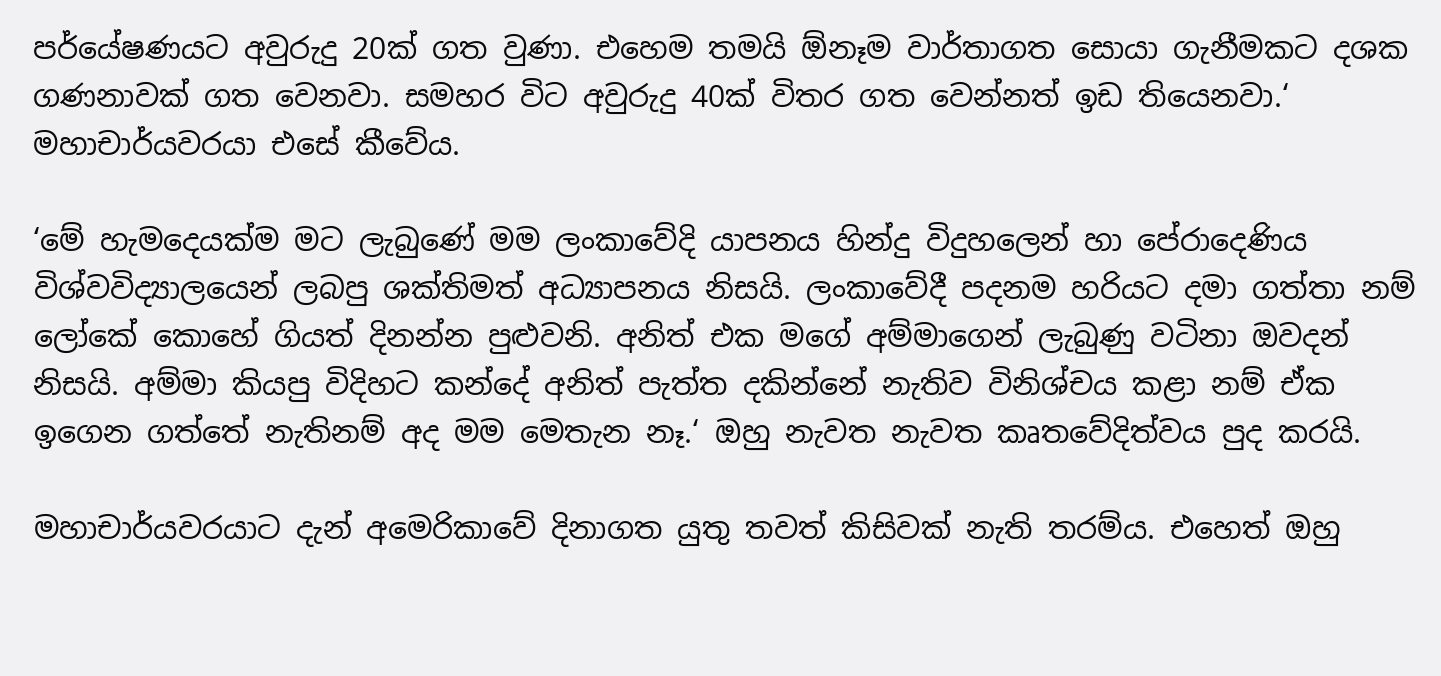පර්යේෂණයට අවුරුදු 20ක් ගත වුණා. එහෙම තමයි ඕනෑම වාර්තාගත සොයා ගැනීමකට දශක ගණනාවක් ගත වෙනවා. සමහර විට අවුරුදු 40ක් විතර ගත වෙන්නත් ඉඩ තියෙනවා.‘ මහාචාර්යවරයා එසේ කීවේය.

‘මේ හැමදෙයක්ම මට ලැබුණේ මම ලංකාවේදි යාපනය හින්දු විදුහලෙන් හා පේරාදෙණිය විශ්වවිද්‍යාලයෙන් ලබපු ශක්තිමත් අධ්‍යාපනය නිසයි. ලංකාවේදී පදනම හරියට දමා ගත්තා නම් ලෝකේ කොහේ ගියත් දිනන්න පුළුවනි. අනිත් එක මගේ අම්මාගෙන් ලැබුණු වටිනා ඔවදන් නිසයි. අම්මා කියපු විදිහට කන්දේ අනිත් පැත්ත දකින්නේ නැතිව විනිශ්චය කළා නම් ඒක ඉගෙන ගත්තේ නැතිනම් අද මම මෙතැන නෑ.‘ ඔහු නැවත නැවත කෘතවේදිත්වය පුද කරයි.

මහාචාර්යවරයාට දැන් අමෙරිකාවේ දිනාගත යුතු තවත් කිසිවක් නැති තරම්ය. එහෙත් ඔහු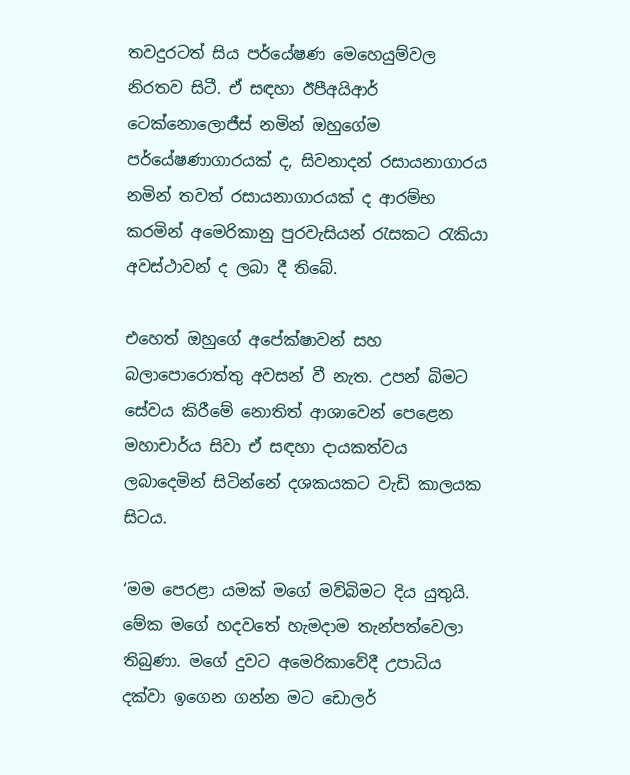තවදුරටත් සිය පර්යේෂණ මෙහෙයුම්වල නිරතව සිටී. ඒ සඳහා ඊපීඅයිආර් ටෙක්නොලොජීස් නමින් ඔහුගේම පර්යේෂණාගාරයක් ද, සිවනාදන් රසායනාගාරය නමින් තවත් රසායනාගාරයක් ද ආරම්භ කරමින් අමෙරිකානු පුරවැසියන් රැසකට රැකියා අවස්ථාවන් ද ලබා දී තිබේ.

එහෙත් ඔහුගේ අපේක්ෂාවන් සහ බලාපොරොත්තු අවසන් වී නැත. උපන් බිමට සේවය කිරීමේ නොතිත් ආශාවෙන් පෙළෙන මහාචාර්ය සිවා ඒ සඳහා දායකත්වය ලබාදෙමින් සිටින්නේ දශකයකට වැඩි කාලයක සිටය.

‘මම පෙරළා යමක් මගේ මව්බිමට දිය යුතුයි. මේක මගේ හදවතේ හැමදාම තැන්පත්වෙලා තිබුණා. මගේ දුවට අමෙරිකාවේදී උපාධිය දක්වා ඉගෙන ගන්න මට ඩොලර්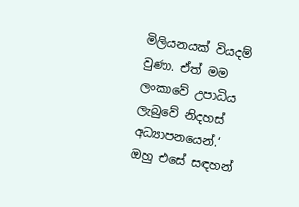මිලියනයක් වියදම් වුණා. ඒත් මම ලංකාවේ උපාධිය ලැබුවේ නිදහස් අධ්‍යාපනයෙන්.‘ ඔහු එසේ සඳහන්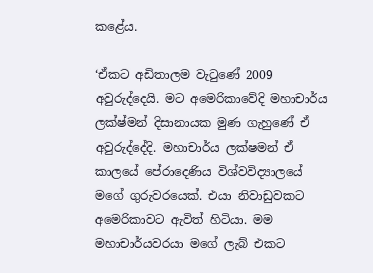කළේය.

‘ඒකට අඩිතාලම වැටුණේ 2009 අවුරුද්දෙයි. මට අමෙරිකාවේදි මහාචාර්ය ලක්ෂ්මන් දිසානායක මුණ ගැහුණේ ඒ අවුරුද්දේදි. මහාචාර්ය ලක්ෂමන් ඒ කාලයේ පේරාදෙණිය විශ්වවිද්‍යාලයේ මගේ ගුරුවරයෙක්. එයා නිවාඩුවකට අමෙරිකාවට ඇවිත් හිටියා. මම මහාචාර්යවරයා මගේ ලැබ් එකට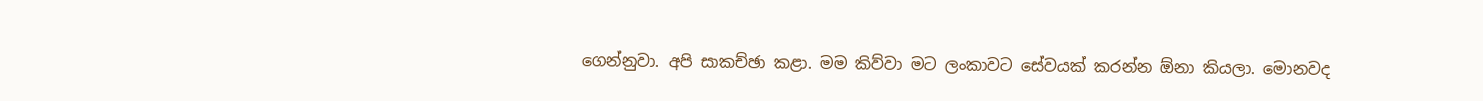ගෙන්නුවා. අපි සාකච්ඡා කළා. මම කිව්වා මට ලංකාවට සේවයක් කරන්න ඕනා කියලා. මොනවද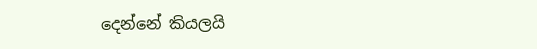දෙන්නේ කියලයි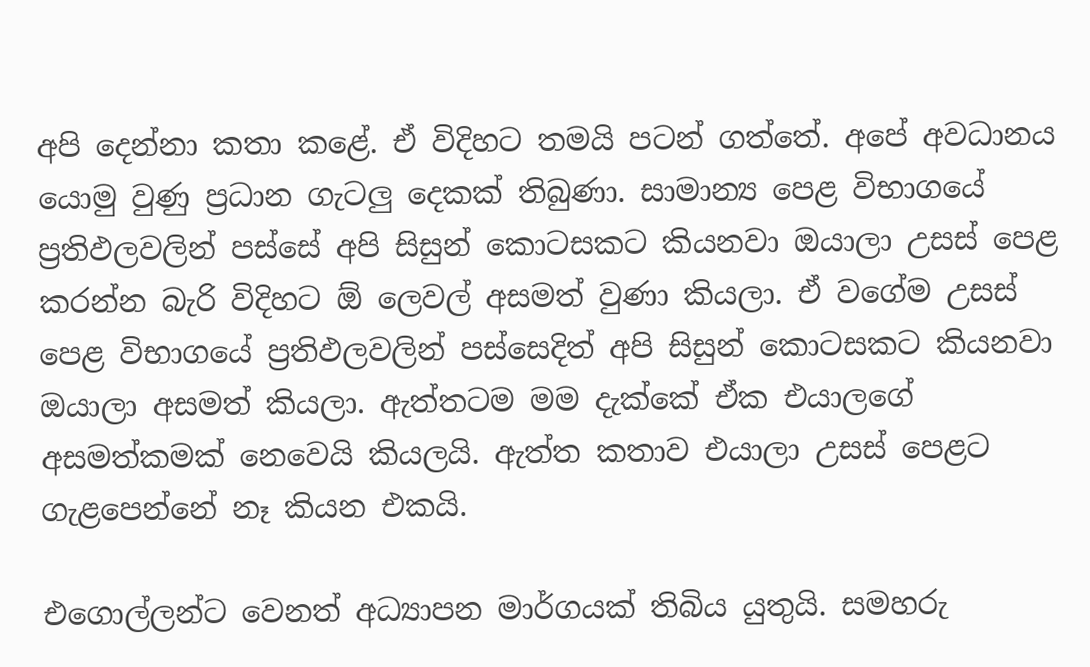අපි දෙන්නා කතා කළේ. ඒ විදිහට තමයි පටන් ගත්තේ. අපේ අවධානය යොමු වුණු ප්‍රධාන ගැටලු දෙකක් තිබුණා. සාමාන්‍ය පෙළ විභාගයේ ප්‍රතිඵලවලින් පස්සේ අපි සිසුන් කොටසකට කියනවා ඔයාලා උසස් පෙළ කරන්න බැරි විදිහට ඕ ලෙවල් අසමත් වුණා කියලා. ඒ වගේම උසස් පෙළ විභාගයේ ප්‍රතිඵලවලින් පස්සෙදිත් අපි සිසුන් කොටසකට කියනවා ඔයාලා අසමත් කියලා. ඇත්තටම මම දැක්කේ ඒක එයාලගේ අසමත්කමක් නෙවෙයි කියලයි. ඇත්ත කතාව එයාලා උසස් පෙළට ගැළපෙන්නේ නෑ කියන එකයි.

එගොල්ලන්ට වෙනත් අධ්‍යාපන මාර්ගයක් තිබිය යුතුයි. සමහරු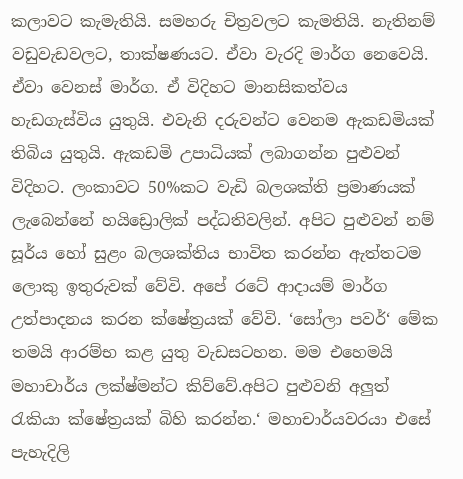කලාවට කැමැතියි. සමහරු චිත්‍රවලට කැමතියි. නැතිනම් වඩුවැඩවලට, තාක්ෂණයට. ඒවා වැරදි මාර්ග නෙවෙයි. ඒවා වෙනස් මාර්ග. ඒ විදිහට මානසිකත්වය හැඩගැස්විය යුතුයි. එවැනි දරුවන්ට වෙනම ඇකඩමියක් තිබිය යුතුයි. ඇකඩමි උපාධියක් ලබාගන්න පුළුවන් විදිහට. ලංකාවට 50%කට වැඩි බලශක්ති ප්‍රමාණයක් ලැබෙන්නේ හයිඩ්‍රොලික් පද්ධතිවලින්. අපිට පුළුවන් නම් සූර්ය හෝ සුළං බලශක්තිය භාවිත කරන්න ඇත්තටම ලොකු ඉතුරුවක් වේවි. අපේ රටේ ආදායම් මාර්ග උත්පාදනය කරන ක්ෂේත්‍රයක් වේවි. ‘සෝලා පවර්‘ මේක තමයි ආරම්භ කළ යුතු වැඩසටහන. මම එහෙමයි මහාචාර්ය ලක්ෂ්මන්ට කිව්වේ.අපිට පුළුවනි අලුත් රැකියා ක්ෂේත්‍රයක් බිහි කරන්න.‘ මහාචාර්යවරයා එසේ පැහැදිලි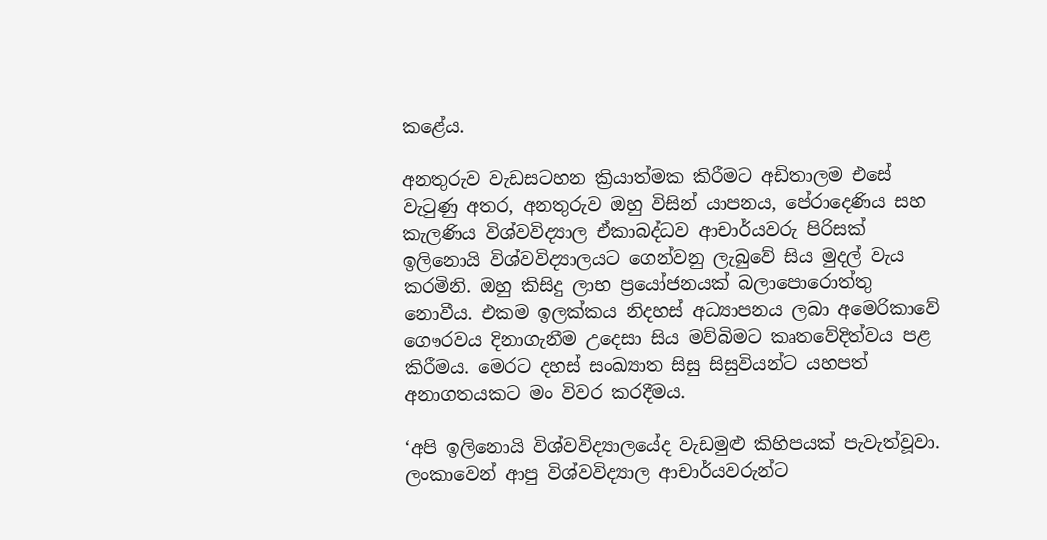කළේය.

අනතුරුව වැඩසටහන ක්‍රියාත්මක කිරීමට අඩිතාලම එසේ වැටුණු අතර, අනතුරුව ඔහු විසින් යාපනය, පේරාදෙණිය සහ කැලණිය විශ්වවිද්‍යාල ඒකාබද්ධව ආචාර්යවරු පිරිසක් ඉලිනොයි විශ්වවිද්‍යාලයට ගෙන්වනු ලැබුවේ සිය මුදල් වැය කරමිනි. ඔහු කිසිදු ලාභ ප්‍රයෝජනයක් බලාපොරොත්තු නොවීය. එකම ඉලක්කය නිදහස් අධ්‍යාපනය ලබා අමෙරිකාවේ ගෞරවය දිනාගැනීම උදෙසා සිය මව්බිමට කෘතවේදිත්වය පළ කිරීමය. මෙරට දහස් සංඛ්‍යාත සිසු සිසුවියන්ට යහපත් අනාගතයකට මං විවර කරදීමය.

‘අපි ඉලිනොයි විශ්වවිද්‍යාලයේද වැඩමුළු කිහිපයක් පැවැත්වූවා. ලංකාවෙන් ආපු විශ්වවිද්‍යාල ආචාර්යවරුන්ට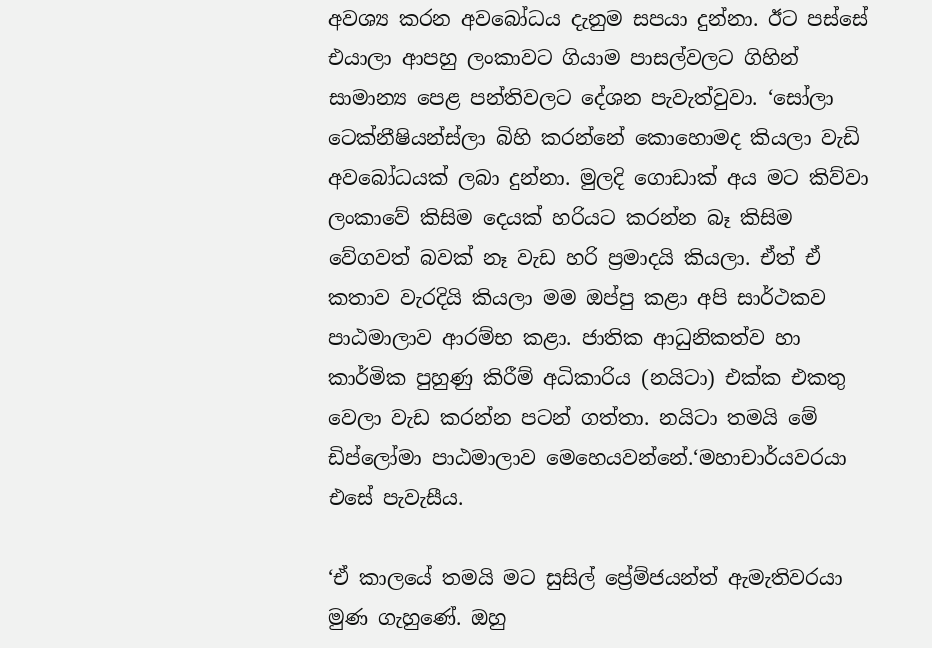අවශ්‍ය කරන අවබෝධය දැනුම සපයා දුන්නා. ඊට පස්සේ එයාලා ආපහු ලංකාවට ගියාම පාසල්වලට ගිහින් සාමාන්‍ය පෙළ පන්තිවලට දේශන පැවැත්වුවා. ‘සෝලා ටෙක්නීෂියන්ස්ලා බිහි කරන්නේ කොහොමද කියලා වැඩි අවබෝධයක් ලබා දුන්නා. මුලදි ගොඩාක් අය මට කිව්වා ලංකාවේ කිසිම දෙයක් හරියට කරන්න බෑ කිසිම වේගවත් බවක් නෑ වැඩ හරි ප්‍රමාදයි කියලා. ඒත් ඒ කතාව වැරදියි කියලා මම ඔප්පු කළා අපි සාර්ථකව පාඨමාලාව ආරම්භ කළා. ජාතික ආධුනිකත්ව හා කාර්මික පුහුණු කිරීම් අධිකාරිය (නයිටා) එක්ක එකතු වෙලා වැඩ කරන්න පටන් ගත්තා. නයිටා තමයි මේ ඩිප්ලෝමා පාඨමාලාව මෙහෙයවන්නේ.‘මහාචාර්යවරයා එසේ පැවැසීය.

‘ඒ කාලයේ තමයි මට සුසිල් ප්‍රේම්ජයන්ත් ඇමැතිවරයා මුණ ගැහුණේ. ඔහු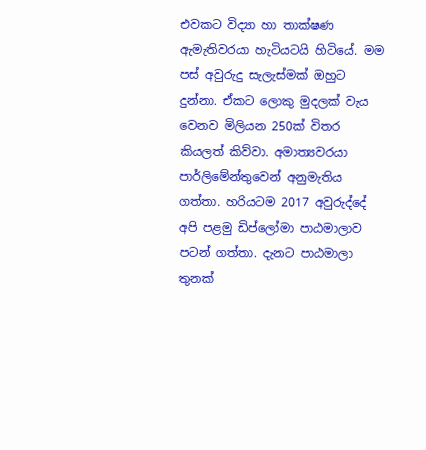එවකට විද්‍යා හා තාක්ෂණ ඇමැතිවරයා හැටියටයි හිටියේ. මම පස් අවුරුදු සැලැස්මක් ඔහුට දුන්නා. ඒකට ලොකු මුදලක් වැය වෙනව මිලියන 250ක් විතර කියලත් කිව්වා. අමාත්‍යවරයා පාර්ලිමේන්තුවෙන් අනුමැතිය ගත්තා. හරියටම 2017 අවුරුද්දේ අපි පළමු ඩිප්ලෝමා පාඨමාලාව පටන් ගත්තා. දැනට පාඨමාලා තුනක්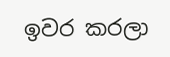ඉවර කරලා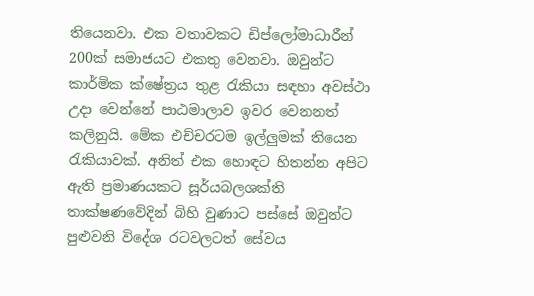තියෙනවා. එක වතාවකට ඩිප්ලෝමාධාරීන් 200ක් සමාජයට එකතු වෙනවා. ඔවුන්ට කාර්මික ක්ෂේත්‍රය තුළ රැකියා සඳහා අවස්ථා උදා වෙන්නේ පාඨමාලාව ඉවර වෙනනත් කලිනුයි. මේක එච්චරටම ඉල්ලුමක් තියෙන රැකියාවක්. අනිත් එක හොඳට හිතන්න අපිට ඇති ප්‍රමාණයකට සූර්යබලශක්ති තාක්ෂණවේදින් බිහි වුණාට පස්සේ ඔවුන්ට පුළුවනි විදේශ රටවලටත් සේවය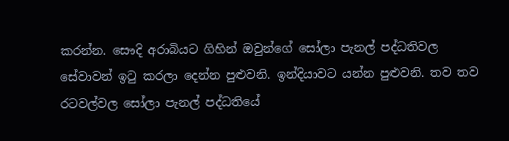කරන්න. සෞදි අරාබියට ගිහින් ඔවුන්ගේ සෝලා පැනල් පද්ධතිවල සේවාවන් ඉටු කරලා දෙන්න පුළුවනි. ඉන්දියාවට යන්න පුළුවනි. තව තව රටවල්වල සෝලා පැනල් පද්ධතියේ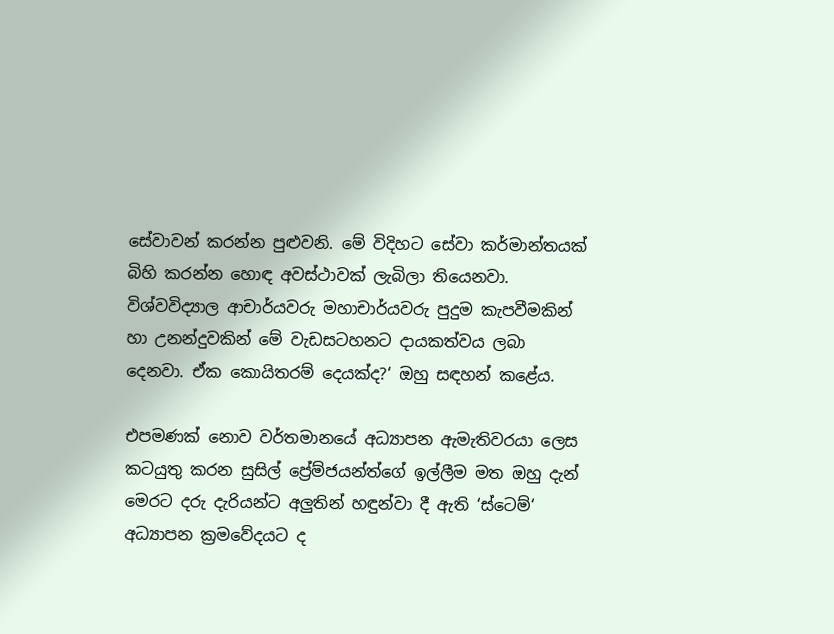සේවාවන් කරන්න පුළුවනි. මේ විදිහට සේවා කර්මාන්තයක් බිහි කරන්න හොඳ අවස්ථාවක් ලැබිලා තියෙනවා. විශ්වවිද්‍යාල ආචාර්යවරු මහාචාර්යවරු පුදුම කැපවීමකින් හා උනන්දුවකින් මේ වැඩසටහනට දායකත්වය ලබා දෙනවා. ඒක කොයිතරම් දෙයක්ද?‘ ඔහු සඳහන් කළේය.

එපමණක් නොව වර්තමානයේ අධ්‍යාපන ඇමැතිවරයා ලෙස කටයුතු කරන සුසිල් ප්‍රේම්ජයන්ත්ගේ ඉල්ලීම මත ඔහු දැන් මෙරට දරු දැරියන්ට අලුතින් හඳුන්වා දී ඇති ‘ස්ටෙම්‘ අධ්‍යාපන ක්‍රමවේදයට ද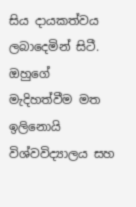සිය දායකත්වය ලබාදෙමින් සිටී. ඔහුගේ මැදිහත්වීම මත ඉලිනොයි විශ්වවිද්‍යාලය සහ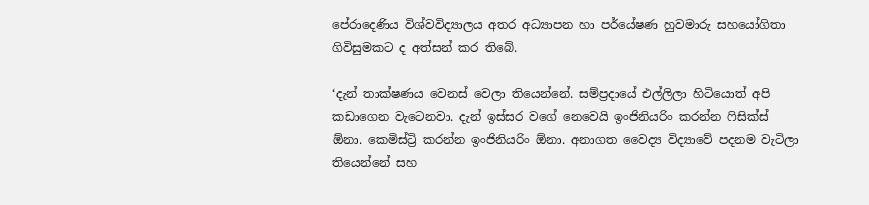පේරාදෙණිය විශ්වවිද්‍යාලය අතර අධ්‍යාපන හා පර්යේෂණ හුවමාරු සහයෝගිතා ගිවිසුමකට ද අත්සන් කර තිබේ.

‘දැන් තාක්ෂණය වෙනස් වෙලා තියෙන්නේ. සම්ප්‍රදායේ එල්ලිලා හිටියොත් අපි කඩාගෙන වැටෙනවා. දැන් ඉස්සර වගේ නෙවෙයි ඉංජිනියරිං කරන්න ෆිසික්ස් ඕනා. කෙමිස්ට්‍රි කරන්න ඉංජිනියරිං ඕනා. අනාගත වෛද්‍ය විද්‍යාවේ පදනම වැටිලා තියෙන්නේ සහ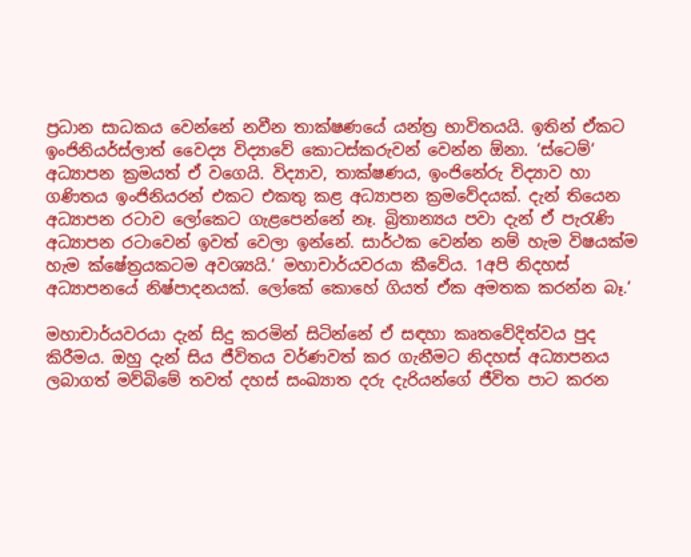ප්‍රධාන සාධකය වෙන්නේ නවීන තාක්ෂණයේ යන්ත්‍ර භාවිතයයි. ඉතින් ඒකට ඉංජිනියර්ස්ලාත් වෛද්‍ය විද්‍යාවේ කොටස්කරුවන් වෙන්න ඕනා. ‘ස්ටෙම්‘ අධ්‍යාපන ක්‍රමයත් ඒ වගෙයි. විද්‍යාව, තාක්ෂණය, ඉංජිනේරු විද්‍යාව හා ගණිතය ඉංජිනියරන් එකට එකතු කළ අධ්‍යාපන ක්‍රමවේදයක්. දැන් තියෙන අධ්‍යාපන රටාව ලෝකෙට ගැළපෙන්නේ නෑ. බ්‍රිතාන්‍යය පවා දැන් ඒ පැරැණි අධ්‍යාපන රටාවෙන් ඉවත් වෙලා ඉන්නේ. සාර්ථක වෙන්න නම් හැම විෂයක්ම හැම ක්ෂේත්‍රයකටම අවශ්‍යයි.‘ මහාචාර්යවරයා කීවේය. 1අපි නිදහස් අධ්‍යාපනයේ නිෂ්පාදනයක්. ලෝකේ කොහේ ගියත් ඒක අමතක කරන්න බෑ.‘

මහාචාර්යවරයා දැන් සිදු කරමින් සිටින්නේ ඒ සඳහා කෘතවේදිත්වය පුද කිරීමය. ඔහු දැන් සිය ජීවිතය වර්ණවත් කර ගැනීමට නිදහස් අධ්‍යාපනය ලබාගත් මව්බිමේ තවත් දහස් සංඛ්‍යාත දරු දැරියන්ගේ ජීවිත පාට කරන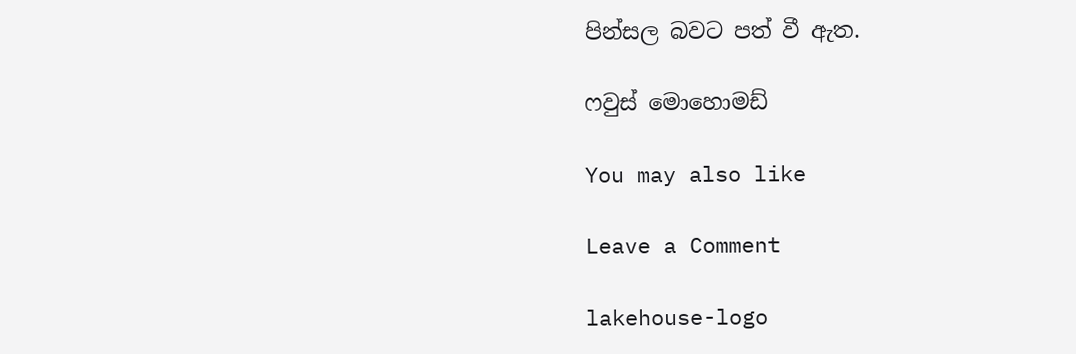පින්සල බවට පත් වී ඇත.

ෆවුස් මොහොමඩ්

You may also like

Leave a Comment

lakehouse-logo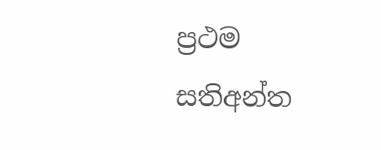ප්‍රථම සතිඅන්ත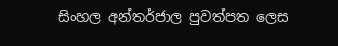සිංහල අන්තර්ජාල පුවත්පත ලෙස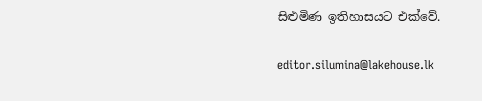සිළුමිණ ඉතිහාසයට එක්වේ.

editor.silumina@lakehouse.lk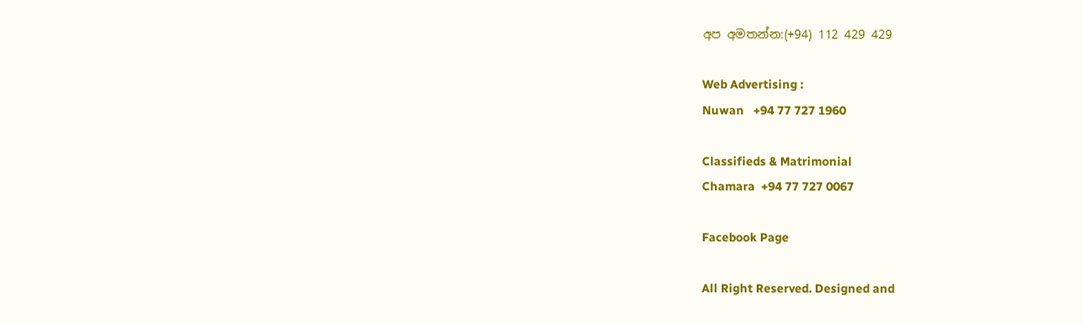අප අමතන්න:(+94) 112 429 429

Web Advertising :
Nuwan   +94 77 727 1960

Classifieds & Matrimonial
Chamara  +94 77 727 0067

Facebook Page

All Right Reserved. Designed and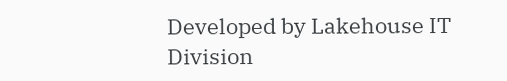Developed by Lakehouse IT Division